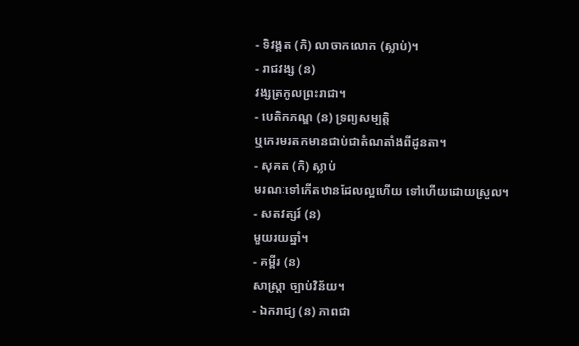- ទិវង្គត (កិ) លាចាកលោក (ស្លាប់)។
- រាជវង្ស (ន)
វង្សត្រកូលព្រះរាជា។
- បេតិកភណ្ឌ (ន) ទ្រព្យសម្បត្តិ
ឬកេរមរតកមានជាប់ជាតំណតាំងពីដូនតា។
- សុគត (កិ) ស្លាប់
មរណៈទៅកើតឋានដែលល្អហើយ ទៅហើយដោយស្រួល។
- សតវត្សរ៍ (ន)
មួយរយឆ្នាំ។
- គម្ពីរ (ន)
សាស្រ្តា ច្បាប់វិន័យ។
- ឯករាជ្យ (ន) ភាពជា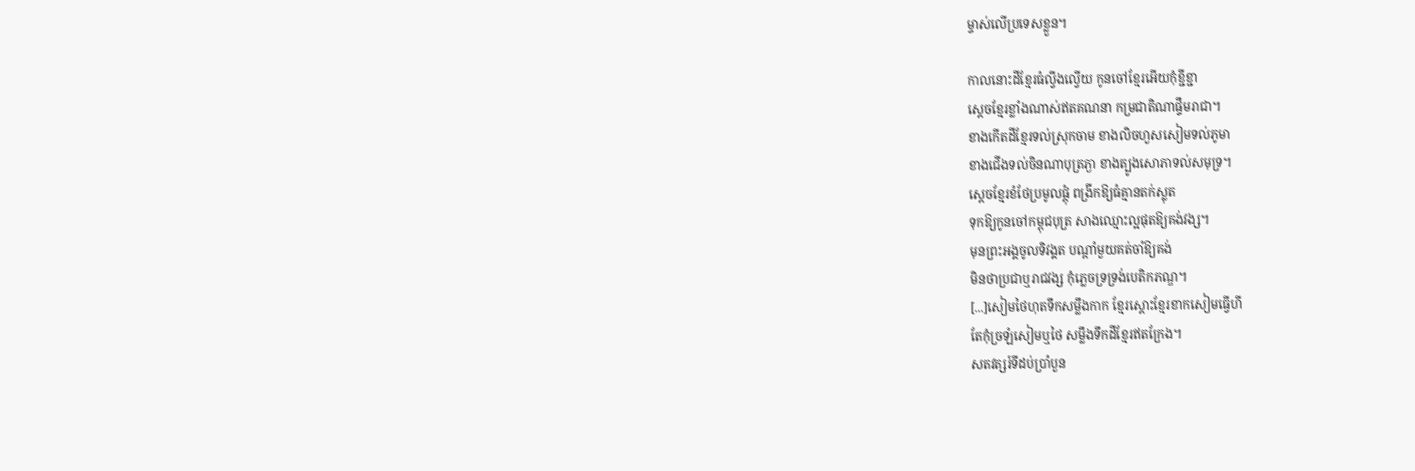ម្ចាស់លើប្រទេសខ្លួន។

កាលនោះដីខ្មែរធំល្វីងល្វើយ កូនចៅខ្មែរអើយកុំខ្ជីខ្ជា
សេ្តចខ្មែរខ្លាំងណាស់ឥតគណនា កម្រជាតិណាផ្ទឹមរាជា។
ខាងកើតដីខ្មែរទល់ស្រុកចាម ខាងលិចហួសសៀមទល់ភូមា
ខាងជើងទល់ចិនណាបុត្រភ្ងា ខាងត្បូងសោភាទល់សមុទ្រ។
ស្តេចខ្មែរខំថែប្រមូលផ្តុំ ពង្រីកឱ្យធំគ្មានតក់ស្លុត
ទុកឱ្យកូនចៅកម្ពុជបុត្រ សាងឈ្មោះល្អផុតឱ្យគង់វង្ស។
មុនព្រះអង្គចូលទិវង្គត បណ្តាំមួយគត់ចាំឱ្យគង់
មិនថាប្រជាឬរាជវង្ស កុំភ្លេចទ្រទ្រង់បេតិកភណ្ឌ។
[...]សៀមថៃហុតទឹកសម្លឹងកាក ខ្មែរស្តោះខ្មែរខាកសៀមធ្វើហី
តែកុំច្រឡំសៀមឬថៃ សម្លឹងទឹកដីខ្មែរឥតក្រែង។
សតវត្សរ៍ទីដប់ប្រាំបួន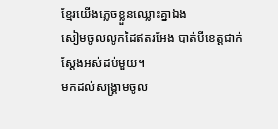ខ្មែរយើងភ្លេចខ្លួនឈ្លោះគ្នាឯង
សៀមចូលលូកដៃឥតរអែង បាត់បីខេត្តជាក់ស្តែងអស់ដប់មួយ។
មកដល់សង្រ្គាមចូល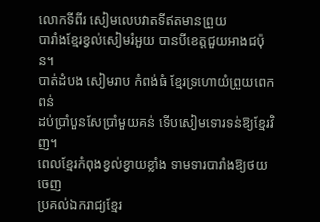លោកទីពីរ សៀមលេបវាតទីឥតមានព្រួយ
បារាំងខ្មែរខ្វល់សៀមរំអួយ បានបីខេត្តជួយអាងជប៉ុន។
បាត់ដំបង សៀមរាប កំពង់ធំ ខ្មែរទ្រហោយំព្រួយពេកពន់
ដប់ប្រាំបួនសែប្រាំមួយគន់ ទើបសៀមទោរទន់ឱ្យខ្មែរវិញ។
ពេលខ្មែរកំពុងខ្វល់ខ្វាយខ្លាំង ទាមទារបារាំងឱ្យថយចេញ
ប្រគល់ឯករាជ្យខ្មែរ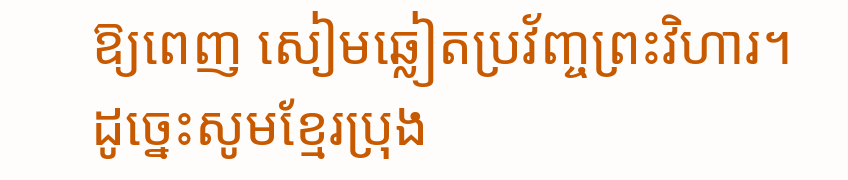ឱ្យពេញ សៀមឆ្លៀតប្រវ័ញ្ចព្រះវិហារ។
ដូច្នេះសូមខ្មែរប្រុង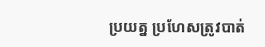ប្រយត្ន ប្រហែសត្រូវបាត់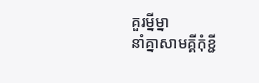គួរម្នីម្នា
នាំគ្នាសាមគ្គីកុំខ្ជី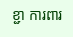ខ្ជា ការពារ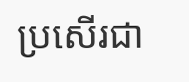ប្រសើរជា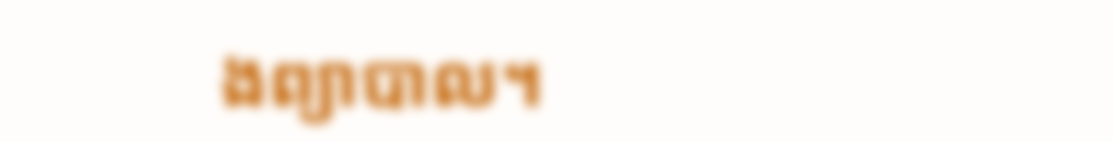ងព្យាបាល។